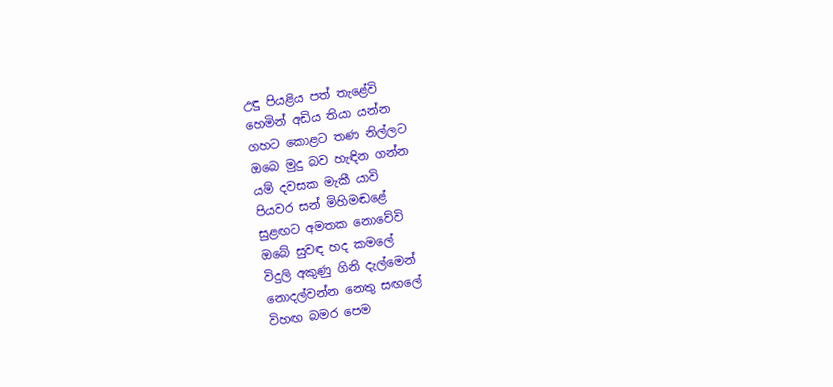උඳු පියළිය පත් තැළේවි
හෙමින් අඩිය තියා යන්න
ගහට කොළට තණ නිල්ලට
ඔබෙ මුදු බව හැඳින ගන්න
යම් දවසක මැකී යාවි
පියවර සන් මිහිමඬළේ
සුළඟට අමතක නොවේවි
ඔබේ සුවඳ හද කමලේ
විදුලි අකුණු ගිනි දැල්මෙන්
නොදල්වන්න නෙතු සඟලේ
විහඟ බමර පෙම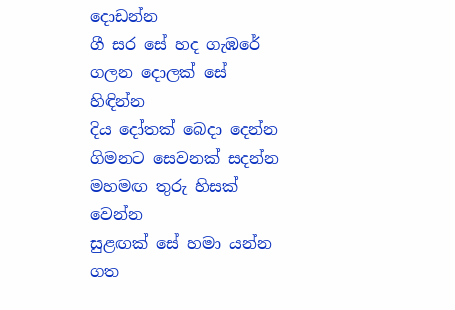දොඩන්න
ගී සර සේ හද ගැඹරේ
ගලන දොලක් සේ හිඳින්න
දිය දෝතක් බෙදා දෙන්න
ගිමනට සෙවනක් සදන්න
මහමඟ තුරු හිසක් වෙන්න
සුළඟක් සේ හමා යන්න
ගත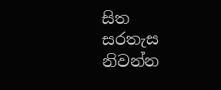සිත සරතැස නිවන්න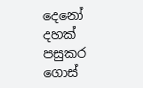දෙනෝ දහක් පසුකර ගොස්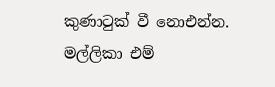කුණාටුක් වී නොඑන්න.
මල්ලිකා එම්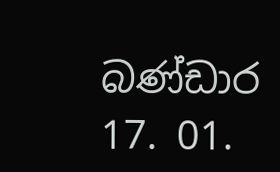බණ්ඩාර
17. 01.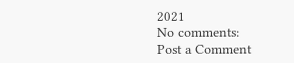2021
No comments:
Post a Comment